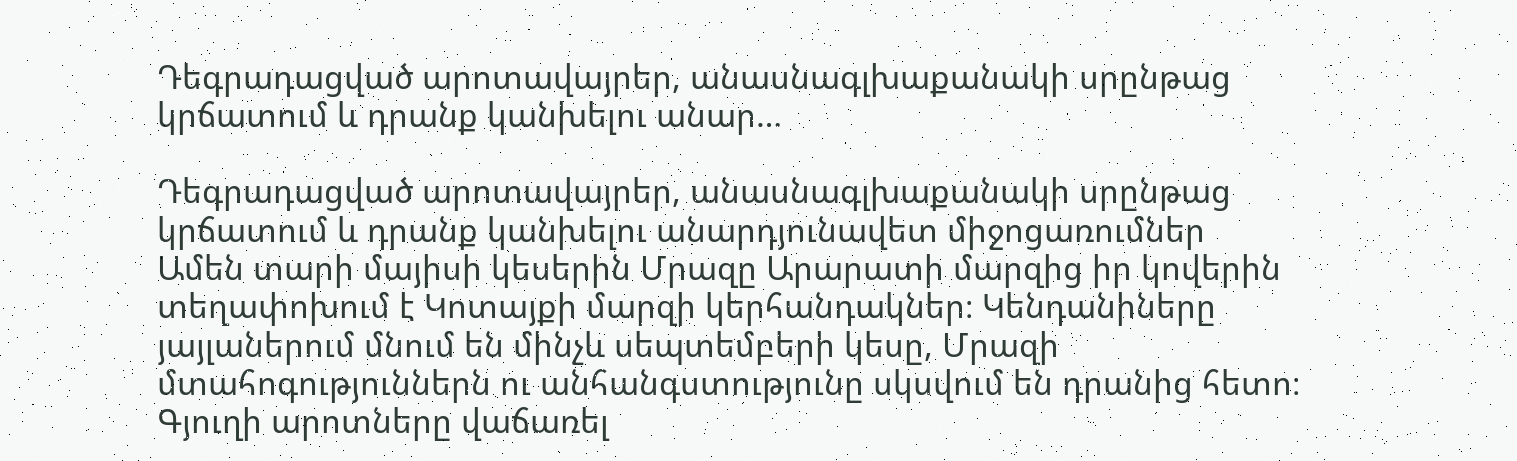Դեգրադացված արոտավայրեր, անասնագլխաքանակի սրընթաց կրճատում և դրանք կանխելու անար…

Դեգրադացված արոտավայրեր, անասնագլխաքանակի սրընթաց կրճատում և դրանք կանխելու անարդյունավետ միջոցառումներ
Ամեն տարի մայիսի կեսերին Մրազը Արարատի մարզից իր կովերին տեղափոխում է Կոտայքի մարզի կերհանդակներ։ Կենդանիները յայլաներում մնում են մինչև սեպտեմբերի կեսը, Մրազի մտահոգություններն ու անհանգստությունը սկսվում են դրանից հետո։ Գյուղի արոտները վաճառել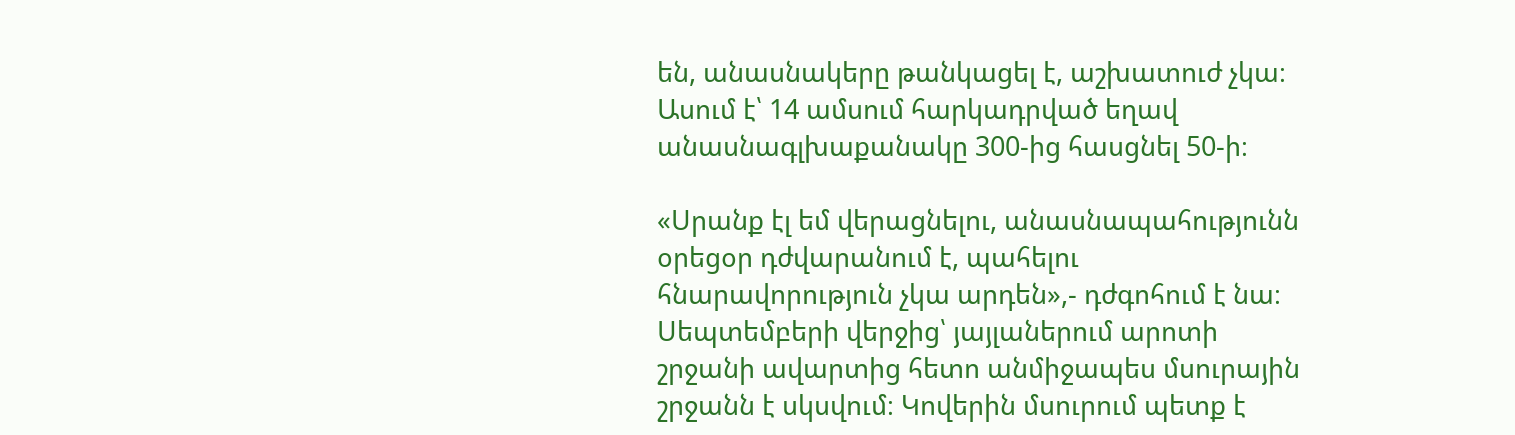են, անասնակերը թանկացել է, աշխատուժ չկա։ Ասում է՝ 14 ամսում հարկադրված եղավ անասնագլխաքանակը 300-ից հասցնել 50-ի։

«Սրանք էլ եմ վերացնելու, անասնապահությունն օրեցօր դժվարանում է, պահելու հնարավորություն չկա արդեն»,- դժգոհում է նա։ Սեպտեմբերի վերջից՝ յայլաներում արոտի շրջանի ավարտից հետո անմիջապես մսուրային շրջանն է սկսվում։ Կովերին մսուրում պետք է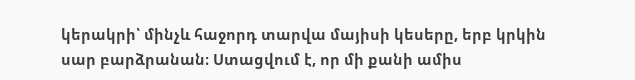կերակրի՝ մինչև հաջորդ տարվա մայիսի կեսերը, երբ կրկին սար բարձրանան։ Ստացվում է, որ մի քանի ամիս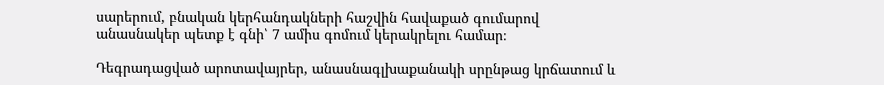սարերում, բնական կերհանդակների հաշվին հավաքած գումարով անասնակեր պետք է գնի՝ 7 ամիս գոմում կերակրելու համար։

Դեգրադացված արոտավայրեր, անասնագլխաքանակի սրընթաց կրճատում և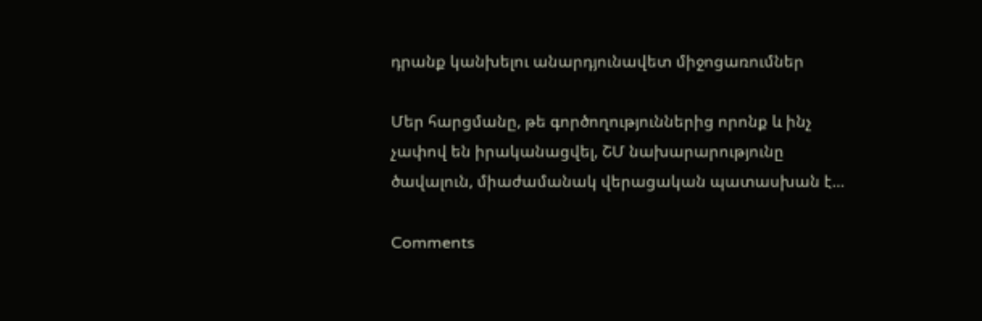դրանք կանխելու անարդյունավետ միջոցառումներ

Մեր հարցմանը, թե գործողություններից որոնք և ինչ չափով են իրականացվել, ՇՄ նախարարությունը ծավալուն, միաժամանակ վերացական պատասխան է…

Comments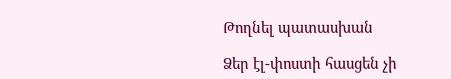Թողնել պատասխան

Ձեր էլ-փոստի հասցեն չի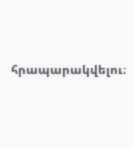հրապարակվելու։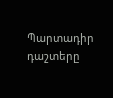Պարտադիր դաշտերը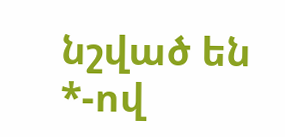նշված են *-ով